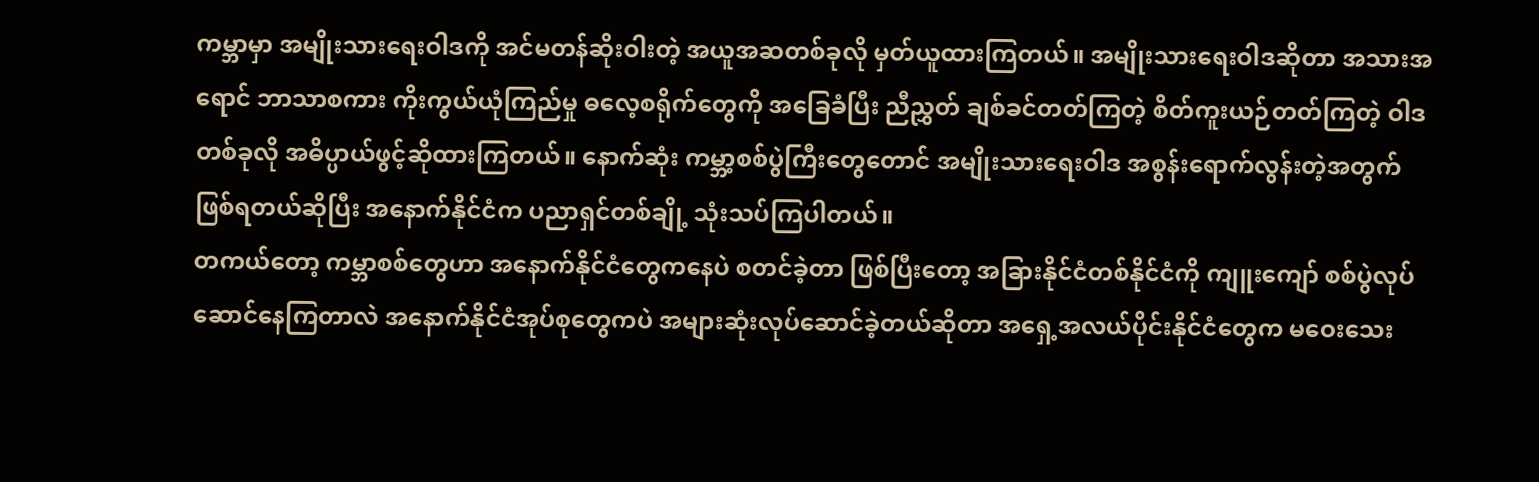ကမ္ဘာမှာ အမျိုးသားရေးဝါဒကို အင်မတန်ဆိုးဝါးတဲ့ အယူအဆတစ်ခုလို မှတ်ယူထားကြတယ်။ အမျိုးသားရေးဝါဒဆိုတာ အသားအရောင် ဘာသာစကား ကိုးကွယ်ယုံကြည်မှု ဓလေ့စရိုက်တွေကို အခြေခံပြီး ညီညွှတ် ချစ်ခင်တတ်ကြတဲ့ စိတ်ကူးယဉ်တတ်ကြတဲ့ ဝါဒတစ်ခုလို အဓိပ္ပာယ်ဖွင့်ဆိုထားကြတယ်။ နောက်ဆုံး ကမ္ဘာ့စစ်ပွဲကြီးတွေတောင် အမျိုးသားရေးဝါဒ အစွန်းရောက်လွန်းတဲ့အတွက် ဖြစ်ရတယ်ဆိုပြီး အနောက်နိုင်ငံက ပညာရှင်တစ်ချို့ သုံးသပ်ကြပါတယ်။
တကယ်တော့ ကမ္ဘာစစ်တွေဟာ အနောက်နိုင်ငံတွေကနေပဲ စတင်ခဲ့တာ ဖြစ်ပြီးတော့ အခြားနိုင်ငံတစ်နိုင်ငံကို ကျူးကျော် စစ်ပွဲလုပ်ဆောင်နေကြတာလဲ အနောက်နိုင်ငံအုပ်စုတွေကပဲ အများဆုံးလုပ်ဆောင်ခဲ့တယ်ဆိုတာ အရှေ့အလယ်ပိုင်းနိုင်ငံတွေက မဝေးသေး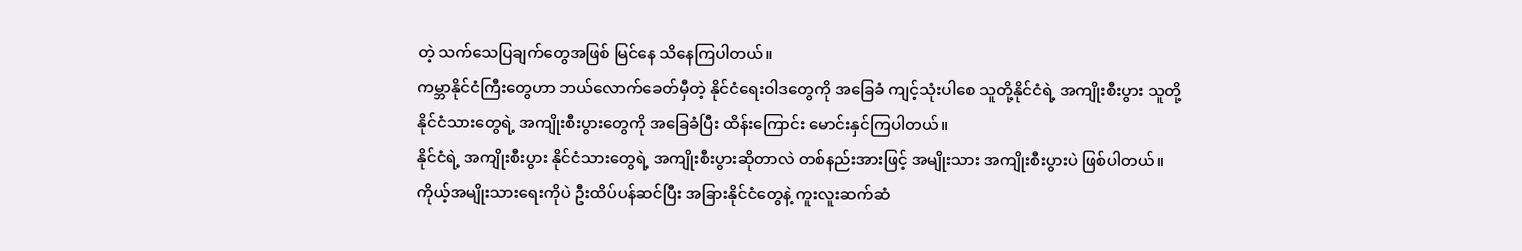တဲ့ သက်သေပြချက်တွေအဖြစ် မြင်နေ သိနေကြပါတယ်။
ကမ္ဘာနိုင်ငံကြီးတွေဟာ ဘယ်လောက်ခေတ်မှီတဲ့ နိုင်ငံရေးဝါဒတွေကို အခြေခံ ကျင့်သုံးပါစေ သူတို့နိုင်ငံရဲ့ အကျိုးစီးပွား သူတို့နိုင်ငံသားတွေရဲ့ အကျိုးစီးပွားတွေကို အခြေခံပြီး ထိန်းကြောင်း မောင်းနှင်ကြပါတယ်။
နိုင်ငံရဲ့ အကျိုးစီးပွား နိုင်ငံသားတွေရဲ့ အကျိုးစီးပွားဆိုတာလဲ တစ်နည်းအားဖြင့် အမျိုးသား အကျိုးစီးပွားပဲ ဖြစ်ပါတယ်။ ကိုယ့်အမျိုးသားရေးကိုပဲ ဦးထိပ်ပန်ဆင်ပြီး အခြားနိုင်ငံတွေနဲ့ ကူးလူးဆက်ဆံ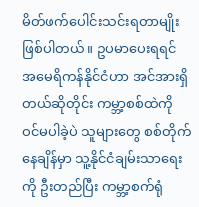မိတ်ဖက်ပေါင်းသင်းရတာမျိုးဖြစ်ပါတယ်။ ဥပမာပေးရရင် အမေရိကန်နိုင်ငံဟာ အင်အားရှိတယ်ဆိုတိုင်း ကမ္ဘာ့စစ်ထဲကို ဝင်မပါခဲ့ပဲ သူများတွေ စစ်တိုက်နေချိန်မှာ သူ့နိုင်ငံချမ်းသာရေးကို ဦးတည်ပြီး ကမ္ဘာ့စက်ရုံ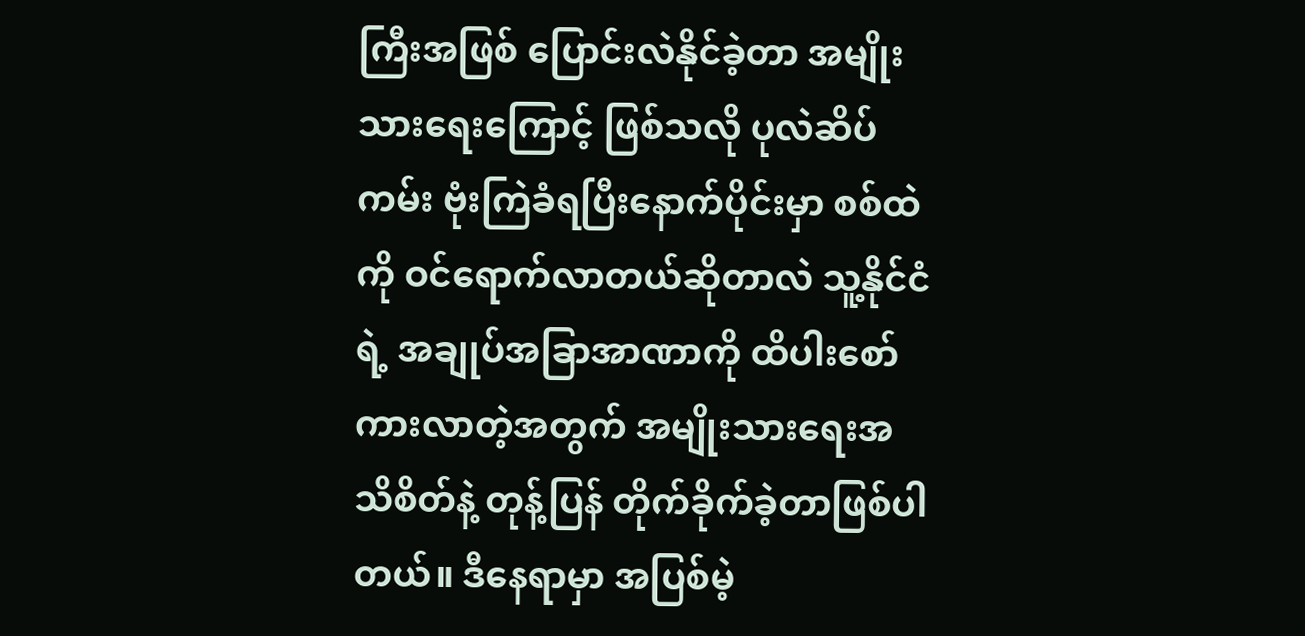ကြီးအဖြစ် ပြောင်းလဲနိုင်ခဲ့တာ အမျိုးသားရေးကြောင့် ဖြစ်သလို ပုလဲဆိပ်ကမ်း ဗုံးကြဲခံရပြီးနောက်ပိုင်းမှာ စစ်ထဲကို ဝင်ရောက်လာတယ်ဆိုတာလဲ သူ့နိုင်ငံရဲ့ အချုပ်အခြာအာဏာကို ထိပါးစော်ကားလာတဲ့အတွက် အမျိုးသားရေးအသိစိတ်နဲ့ တုန့်ပြန် တိုက်ခိုက်ခဲ့တာဖြစ်ပါတယ်။ ဒီနေရာမှာ အပြစ်မဲ့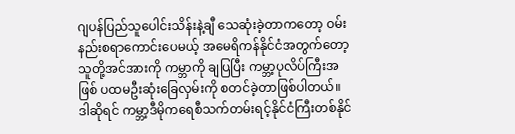ဂျပန်ပြည်သူပေါင်းသိန်းနဲ့ချီ သေဆုံးခဲ့တာကတော့ ဝမ်းနည်းစရာကောင်းပေမယ့် အမေရိကန်နိုင်ငံအတွက်တော့ သူတို့အင်အားကို ကမ္ဘာကို ချပြပြီး ကမ္ဘာ့ပုလိပ်ကြီးအဖြစ် ပထမဦးဆုံးခြေလှမ်းကို စတင်ခဲ့တာဖြစ်ပါတယ်။
ဒါဆိုရင် ကမ္ဘာ့ဒီမိုကရေစီသက်တမ်းရင့်နိုင်ငံကြီးတစ်နိုင်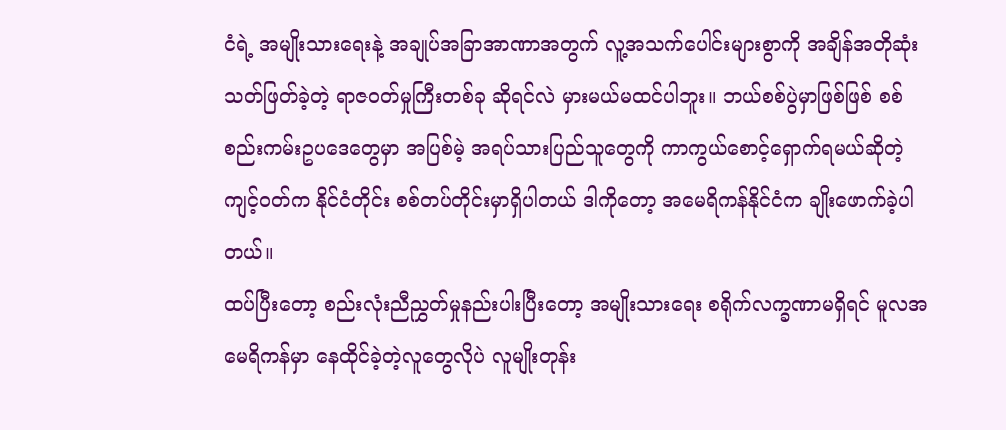ငံရဲ့ အမျိုးသားရေးနဲ့ အချုပ်အခြာအာဏာအတွက် လူ့အသက်ပေါင်းများစွာကို အချိန်အတိုဆုံး သတ်ဖြတ်ခဲ့တဲ့ ရာဇဝတ်မှုကြီးတစ်ခု ဆိုရင်လဲ မှားမယ်မထင်ပါဘူး။ ဘယ်စစ်ပွဲမှာဖြစ်ဖြစ် စစ်စည်းကမ်းဥပဒေတွေမှာ အပြစ်မဲ့ အရပ်သားပြည်သူတွေကို ကာကွယ်စောင့်ရှောက်ရမယ်ဆိုတဲ့ ကျင့်ဝတ်က နိုင်ငံတိုင်း စစ်တပ်တိုင်းမှာရှိပါတယ် ဒါကိုတော့ အမေရိကန်နိုင်ငံက ချိုးဖောက်ခဲ့ပါတယ်။
ထပ်ပြီးတော့ စည်းလုံးညီညွှတ်မှုနည်းပါးပြီးတော့ အမျိုးသားရေး စရိုက်လက္ခဏာမရှိရင် မူလအမေရိကန်မှာ နေထိုင်ခဲ့တဲ့လူတွေလိုပဲ လူမျိုးတုန်း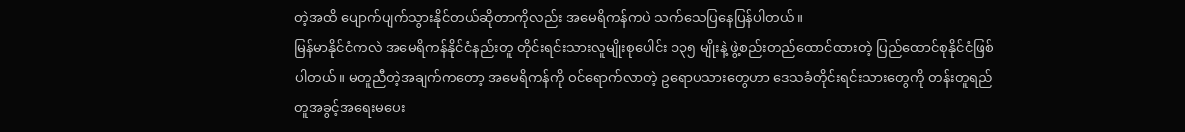တဲ့အထိ ပျောက်ပျက်သွားနိုင်တယ်ဆိုတာကိုလည်း အမေရိကန်ကပဲ သက်သေပြနေပြန်ပါတယ်။
မြန်မာနိုင်ငံကလဲ အမေရိကန်နိုင်ငံနည်းတူ တိုင်းရင်းသားလူမျိုးစုပေါင်း ၁၃၅ မျိုးနဲ့ ဖွဲ့စည်းတည်ထောင်ထားတဲ့ ပြည်ထောင်စုနိုင်ငံဖြစ်ပါတယ်။ မတူညီတဲ့အချက်ကတော့ အမေရိကန်ကို ဝင်ရောက်လာတဲ့ ဥရောပသားတွေဟာ ဒေသခံတိုင်းရင်းသားတွေကို တန်းတူရည်တူအခွင့်အရေးမပေး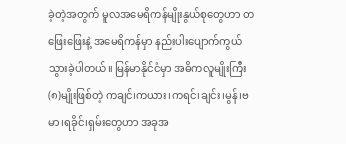ခဲ့တဲ့အတွက် မူလအမေရိကန်မျိုးနွယ်စုတွေဟာ တဖြေးဖြေးနဲ့ အမေရိကန်မှာ နည်းပါးပျောက်ကွယ်သွားခဲ့ပါတယ်။ မြန်မာနိုင်ငံမှာ အဓိကလူမျိုးကြီး (၈)မျိုးဖြစ်တဲ့ ကချင်၊ကယား၊ကရင်၊ချင်း၊မွန်၊ဗမာ၊ရခိုင်၊ရှမ်းတွေဟာ အခုအ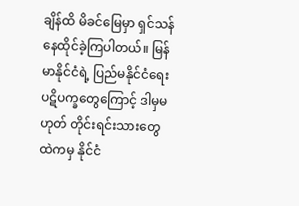ချိန်ထိ မိခင်မြေမှာ ရှင်သန်နေထိုင်ခဲ့ကြပါတယ်။ မြန်မာနိုင်ငံရဲ့ ပြည်မနိုင်ငံရေး ပဋိပက္ခတွေကြောင့် ဒါမှမဟုတ် တိုင်းရင်းသားတွေထဲကမှ နိုင်ငံ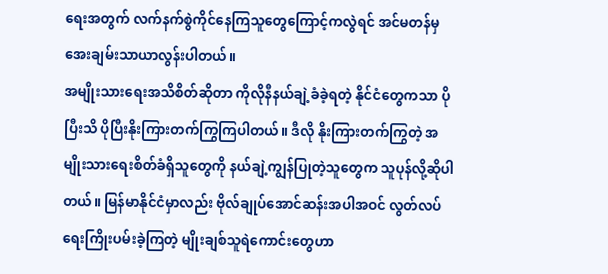ရေးအတွက် လက်နက်စွဲကိုင်နေကြသူတွေကြောင့်ကလွဲရင် အင်မတန်မှ အေးချမ်းသာယာလွန်းပါတယ်။
အမျိုးသားရေးအသိစိတ်ဆိုတာ ကိုလိုနီနယ်ချဲ့ခံခဲ့ရတဲ့ နိုင်ငံတွေကသာ ပိုပြီးသိ ပိုပြီးနိုးကြားတက်ကြွကြပါတယ်။ ဒီလို နိုးကြားတက်ကြွတဲ့ အမျိုးသားရေးစိတ်ခံရှိသူတွေကို နယ်ချဲ့ကျွန်ပြုတဲ့သူတွေက သူပုန်လို့ဆိုပါတယ်။ မြန်မာနိုင်ငံမှာလည်း ဗိုလ်ချုပ်အောင်ဆန်းအပါအဝင် လွတ်လပ်ရေးကြိုးပမ်းခဲ့ကြတဲ့ မျိုးချစ်သူရဲကောင်းတွေဟာ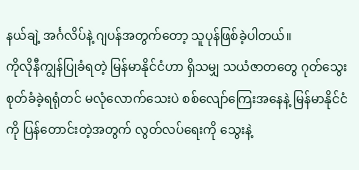နယ်ချဲ့ အင်္ဂလိပ်နဲ့ ဂျပန်အတွက်တော့ သူပုန်ဖြစ်ခဲ့ပါတယ်။
ကိုလိုနီကျွန်ပြုခံရတဲ့ မြန်မာနိုင်ငံဟာ ရှိသမျှ သယံဇာတတွေ ဂုတ်သွေးစုတ်ခံခဲ့ရရုံတင် မလုံလောက်သေးပဲ စစ်လျော်ကြေးအနေနဲ့ မြန်မာနိုင်ငံကို ပြန်တောင်းတဲ့အတွက် လွတ်လပ်ရေးကို သွေးနဲ့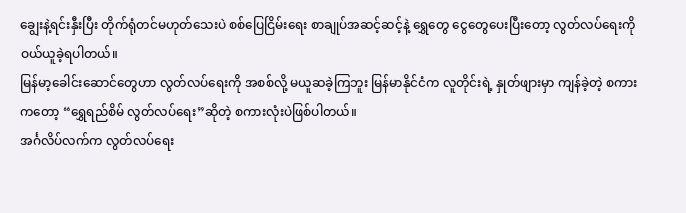ချွေးနဲ့ရင်းနှီးပြီး တိုက်ရုံတင်မဟုတ်သေးပဲ စစ်ပြေငြိမ်းရေး စာချုပ်အဆင့်ဆင့်နဲ့ ရွှေတွေ ငွေတွေပေးပြီးတော့ လွတ်လပ်ရေးကို ဝယ်ယူခဲ့ရပါတယ်။
မြန်မာ့ခေါင်းဆောင်တွေဟာ လွတ်လပ်ရေးကို အစစ်လို့ မယူဆခဲ့ကြဘူး မြန်မာနိုင်ငံက လူတိုင်းရဲ့ နှုတ်ဖျားမှာ ကျန်ခဲ့တဲ့ စကားကတော့ “ရွှေရည်စိမ် လွတ်လပ်ရေး”ဆိုတဲ့ စကားလုံးပဲဖြစ်ပါတယ်။
အင်္ဂလိပ်လက်က လွတ်လပ်ရေး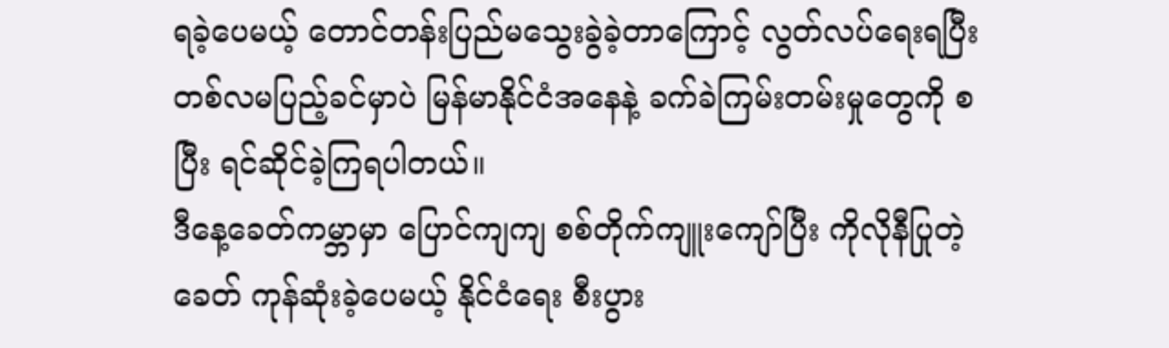ရခဲ့ပေမယ့် တောင်တန်းပြည်မသွေးခွဲခဲ့တာကြောင့် လွတ်လပ်ရေးရပြီး တစ်လမပြည့်ခင်မှာပဲ မြန်မာနိုင်ငံအနေနဲ့ ခက်ခဲကြမ်းတမ်းမှုတွေကို စပြီး ရင်ဆိုင်ခဲ့ကြရပါတယ်။
ဒီနေ့ခေတ်ကမ္ဘာမှာ ပြောင်ကျကျ စစ်တိုက်ကျူးကျော်ပြီး ကိုလိုနီပြုတဲ့ခေတ် ကုန်ဆုံးခဲ့ပေမယ့် နိုင်ငံရေး စီးပွား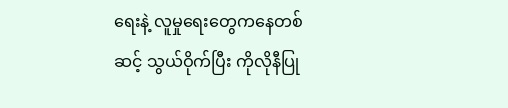ရေးနဲ့ လူမှုရေးတွေကနေတစ်ဆင့် သွယ်ဝိုက်ပြီး ကိုလိုနီပြု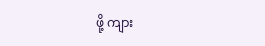ဖို့ ကျား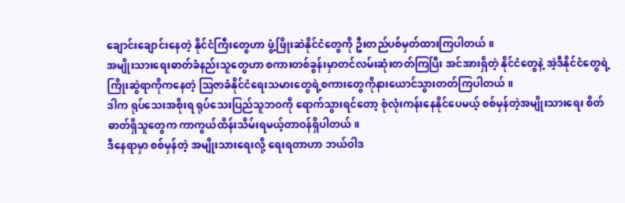ချောင်းချောင်းနေတဲ့ နိုင်ငံကြီးတွေဟာ ဖွံ့ဖြိုးဆဲနိုင်ငံတွေကို ဦးတည်ပစ်မှတ်ထားကြပါတယ်။
အမျိုးသားရေးဓာတ်ခံနည်းသူတွေဟာ စကားတစ်ခွန်းမှာတင်လမ်းဆုံးတတ်ကြပြီး အင်အားရှိတဲ့ နိုင်ငံတွေနဲ့ အဲ့ဒီနိုင်ငံတွေရဲ့ ကြိုးဆွဲရာကိုကနေတဲ့ ဩဇာခံနိုင်ငံရေးသမားတွေရဲ့စကားတွေကိုနားယောင်သွားတတ်ကြပါတယ်။
ဒါက ရုပ်သေးအစိုးရ ရုပ်သေးပြည်သူဘဝကို ရောက်သွားရင်တော့ စုံလုံးကန်းနေနိုင်ပေမယ့် စစ်မှန်တဲ့အမျိုးသားရေး စိတ်ဓာတ်ရှိသူတွေက ကာကွယ်ထိန်းသိမ်းရမယ့်တာဝန်ရှိပါတယ်။
ဒီနေရာမှာ စစ်မှန်တဲ့ အမျိုးသားရေးလို့ ရေးရတာဟာ ဘယ်ဝါဒ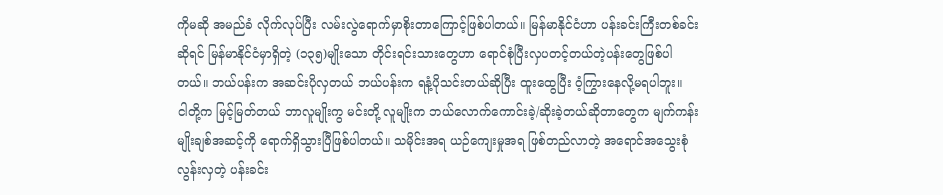ကိုမဆို အမည်ခံ လိုက်လုပ်ပြီး လမ်းလွဲရောက်မှာစိုးတာကြောင့်ဖြစ်ပါတယ်။ မြန်မာနိုင်ငံဟာ ပန်းခင်းကြီးတစ်ခင်းဆိုရင် မြန်မာနိုင်ငံမှာရှိတဲ့ (၁၃၅)မျိုးသော တိုင်းရင်းသားတွေဟာ ရောင်စုံပြီးလှပတင့်တယ်တဲ့ပန်းတွေဖြစ်ပါတယ်။ ဘယ်ပန်းက အဆင်းပိုလှတယ် ဘယ်ပန်းက ရနံ့ပိုသင်းတယ်ဆိုပြီး ထူးထွေပြီး ဝံ့ကြွားနေလို့မရပါဘူး။
ငါတို့က မြင့်မြတ်တယ် ဘာလူမျိုးကွ မင်းတို့ လူမျိုးက ဘယ်လောက်ကောင်းခဲ့/ဆိုးခဲ့တယ်ဆိုတာတွေက မျက်ကန်းမျိုးချစ်အဆင့်ကို ရောက်ရှိသွားပြီဖြစ်ပါတယ်။ သမိုင်းအရ ယဉ်ကျေးမှုအရ ဖြစ်တည်လာတဲ့ အရောင်အသွေးစုံလွန်းလှတဲ့ ပန်းခင်း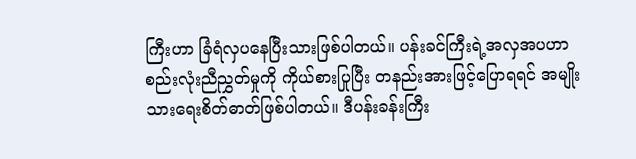ကြီးဟာ ခြံရံလှပနေပြီးသားဖြစ်ပါတယ်။ ပန်းခင်ကြီးရဲ့အလှအပဟာ စည်းလုံးညီညွှတ်မှုကို ကိုယ်စားပြုပြီး တနည်းအားဖြင့်ပြောရရင် အမျိုးသားရေးစိတ်ဓာတ်ဖြစ်ပါတယ်။ ဒီပန်းခန်းကြီး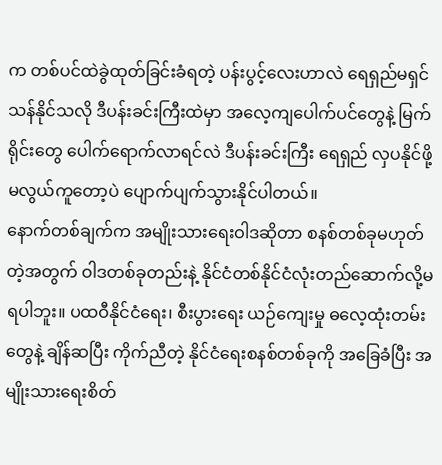က တစ်ပင်ထဲခွဲထုတ်ခြင်းခံရတဲ့ ပန်းပွင့်လေးဟာလဲ ရေရှည်မရှင်သန်နိုင်သလို ဒီပန်းခင်းကြီးထဲမှာ အလေ့ကျပေါက်ပင်တွေနဲ့ မြက်ရိုင်းတွေ ပေါက်ရောက်လာရင်လဲ ဒီပန်းခင်းကြီး ရေရှည် လှပနိုင်ဖို့မလွယ်ကူတော့ပဲ ပျောက်ပျက်သွားနိုင်ပါတယ်။
နောက်တစ်ချက်က အမျိုးသားရေးဝါဒဆိုတာ စနစ်တစ်ခုမဟုတ်တဲ့အတွက် ဝါဒတစ်ခုတည်းနဲ့ နိုင်ငံတစ်နိုင်ငံလုံးတည်ဆောက်လို့မရပါဘူး။ ပထဝီနိုင်ငံရေး၊ စီးပွားရေး ယဉ်ကျေးမှု ဓလေ့ထုံးတမ်းတွေနဲ့ ချိန်ဆပြီး ကိုက်ညီတဲ့ နိုင်ငံရေးစနစ်တစ်ခုကို အခြေခံပြီး အမျိုးသားရေးစိတ်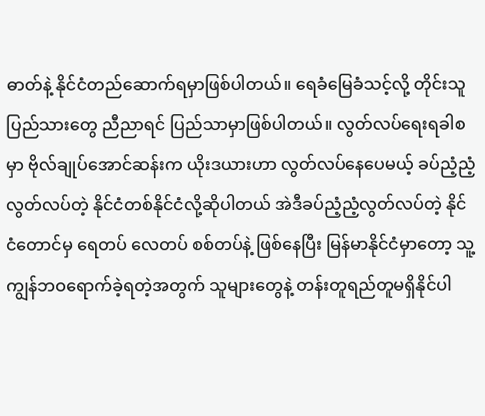ဓာတ်နဲ့ နိုင်ငံတည်ဆောက်ရမှာဖြစ်ပါတယ်။ ရေခံမြေခံသင့်လို့ တိုင်းသူပြည်သားတွေ ညီညာရင် ပြည်သာမှာဖြစ်ပါတယ်။ လွတ်လပ်ရေးရခါစမှာ ဗိုလ်ချုပ်အောင်ဆန်းက ယိုးဒယားဟာ လွတ်လပ်နေပေမယ့် ခပ်ညံ့ညံ့လွတ်လပ်တဲ့ နိုင်ငံတစ်နိုင်ငံလို့ဆိုပါတယ် အဲဒီခပ်ညံ့ညံ့လွတ်လပ်တဲ့ နိုင်ငံတောင်မှ ရေတပ် လေတပ် စစ်တပ်နဲ့ ဖြစ်နေပြီး မြန်မာနိုင်ငံမှာတော့ သူ့ကျွန်ဘဝရောက်ခဲ့ရတဲ့အတွက် သူများတွေနဲ့ တန်းတူရည်တူမရှိနိုင်ပါ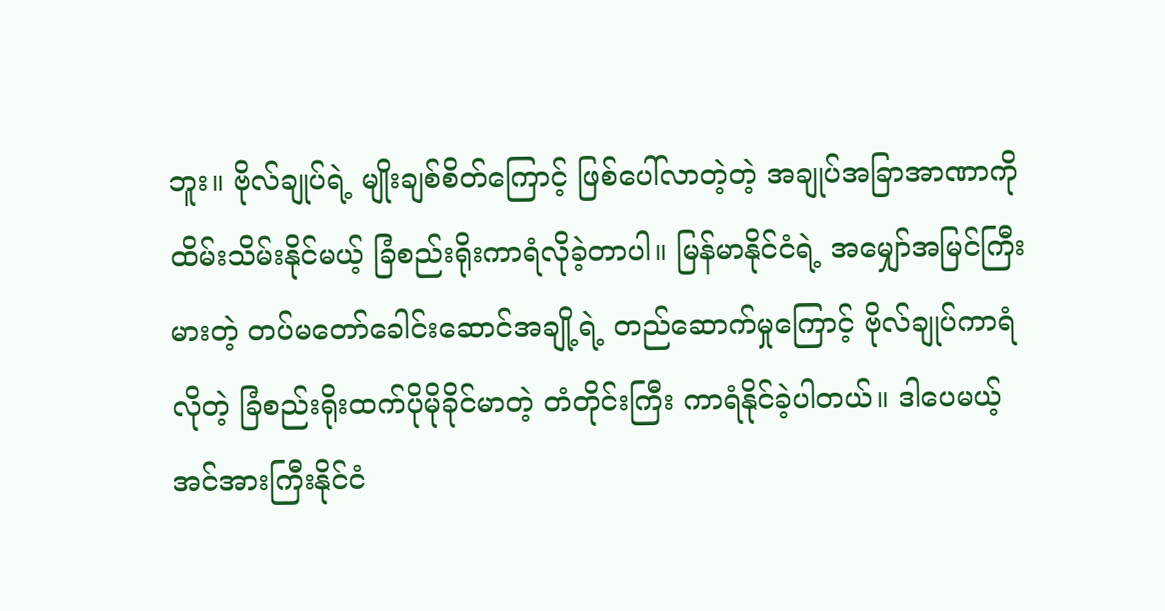ဘူး။ ဗိုလ်ချုပ်ရဲ့ မျိုးချစ်စိတ်ကြောင့် ဖြစ်ပေါ်လာတဲ့တဲ့ အချုပ်အခြာအာဏာကို ထိမ်းသိမ်းနိုင်မယ့် ခြံစည်းရိုးကာရံလိုခဲ့တာပါ။ မြန်မာနိုင်ငံရဲ့ အမျှော်အမြင်ကြီးမားတဲ့ တပ်မတော်ခေါင်းဆောင်အချို့ရဲ့ တည်ဆောက်မှုကြောင့် ဗိုလ်ချုပ်ကာရံလိုတဲ့ ခြံစည်းရိုးထက်ပိုမိုခိုင်မာတဲ့ တံတိုင်းကြီး ကာရံနိုင်ခဲ့ပါတယ်။ ဒါပေမယ့် အင်အားကြီးနိုင်ငံ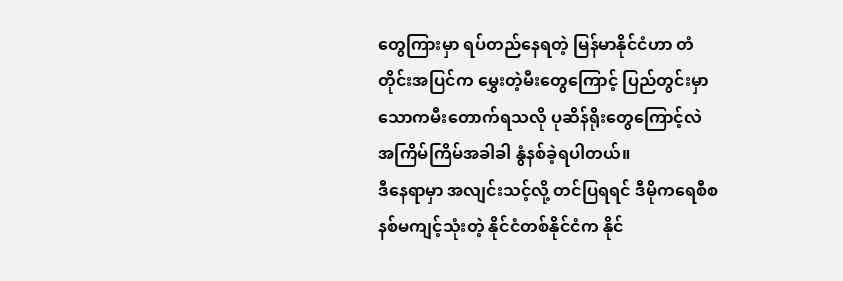တွေကြားမှာ ရပ်တည်နေရတဲ့ မြန်မာနိုင်ငံဟာ တံတိုင်းအပြင်က မွှေးတဲ့မီးတွေကြောင့် ပြည်တွင်းမှာ သောကမီးတောက်ရသလို ပုဆိန်ရိုးတွေကြောင့်လဲ အကြိမ်ကြိမ်အခါခါ နွံနစ်ခဲ့ရပါတယ်။
ဒီနေရာမှာ အလျင်းသင့်လို့ တင်ပြရရင် ဒီမိုကရေစီစနစ်မကျင့်သုံးတဲ့ နိုင်ငံတစ်နိုင်ငံက နိုင်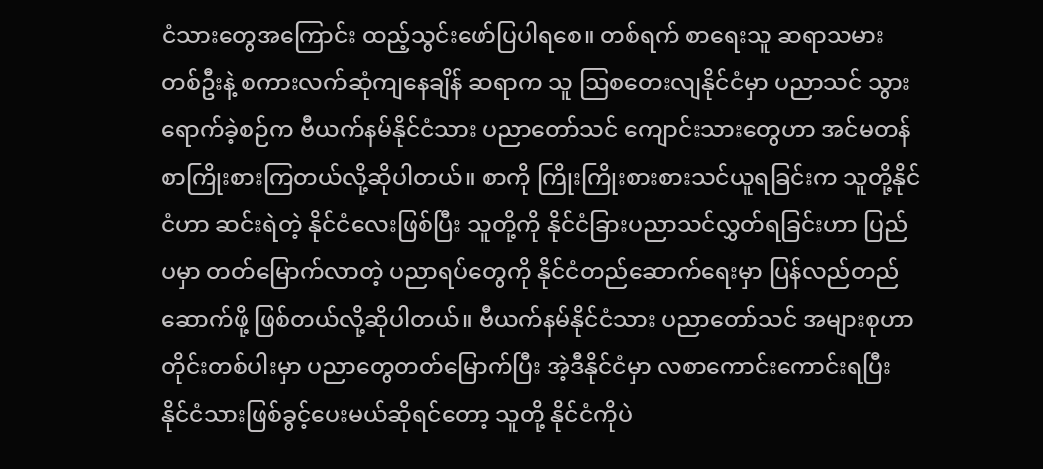ငံသားတွေအကြောင်း ထည့်သွင်းဖော်ပြပါရစေ။ တစ်ရက် စာရေးသူ ဆရာသမားတစ်ဦးနဲ့ စကားလက်ဆုံကျနေချိန် ဆရာက သူ ဩစတေးလျနိုင်ငံမှာ ပညာသင် သွားရောက်ခဲ့စဉ်က ဗီယက်နမ်နိုင်ငံသား ပညာတော်သင် ကျောင်းသားတွေဟာ အင်မတန်စာကြိုးစားကြတယ်လို့ဆိုပါတယ်။ စာကို ကြိုးကြိုးစားစားသင်ယူရခြင်းက သူတို့နိုင်ငံဟာ ဆင်းရဲတဲ့ နိုင်ငံလေးဖြစ်ပြီး သူတို့ကို နိုင်ငံခြားပညာသင်လွှတ်ရခြင်းဟာ ပြည်ပမှာ တတ်မြောက်လာတဲ့ ပညာရပ်တွေကို နိုင်ငံတည်ဆောက်ရေးမှာ ပြန်လည်တည်ဆောက်ဖို့ ဖြစ်တယ်လို့ဆိုပါတယ်။ ဗီယက်နမ်နိုင်ငံသား ပညာတော်သင် အများစုဟာ တိုင်းတစ်ပါးမှာ ပညာတွေတတ်မြောက်ပြီး အဲ့ဒီနိုင်ငံမှာ လစာကောင်းကောင်းရပြီး နိုင်ငံသားဖြစ်ခွင့်ပေးမယ်ဆိုရင်တော့ သူတို့ နိုင်ငံကိုပဲ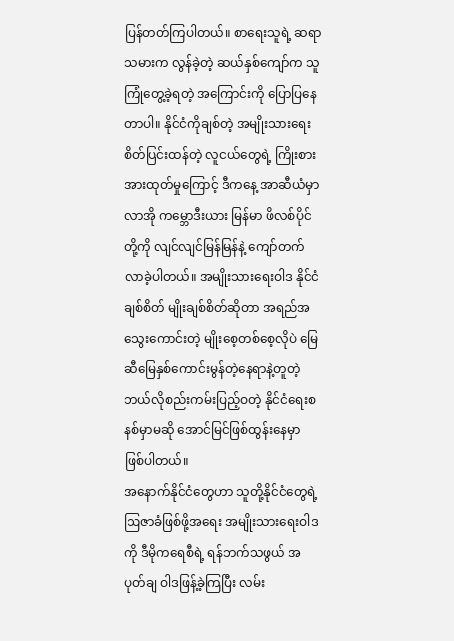ပြန်တတ်ကြပါတယ်။ စာရေးသူရဲ့ ဆရာသမားက လွန်ခဲ့တဲ့ ဆယ်နှစ်ကျော်က သူကြုံတွေ့ခဲ့ရတဲ့ အကြောင်းကို ပြောပြနေတာပါ။ နိုင်ငံကိုချစ်တဲ့ အမျိုးသားရေးစိတ်ပြင်းထန်တဲ့ လူငယ်တွေရဲ့ ကြိုးစားအားထုတ်မှုကြောင့် ဒီကနေ့ အာဆီယံမှာ လာအို ကမ္ဘောဒီးယား မြန်မာ ဖိလစ်ပိုင်တို့ကို လျင်လျင်မြန်မြန်နဲ့ ကျော်တက်လာခဲ့ပါတယ်။ အမျိုးသားရေးဝါဒ နိုင်ငံချစ်စိတ် မျိုးချစ်စိတ်ဆိုတာ အရည်အသွေးကောင်းတဲ့ မျိုးစေ့တစ်စေ့လိုပဲ မြေဆီမြေနှစ်ကောင်းမွန်တဲ့နေရာနဲ့တူတဲ့ ဘယ်လိုစည်းကမ်းပြည့်ဝတဲ့ နိုင်ငံရေးစနစ်မှာမဆို အောင်မြင်ဖြစ်ထွန်းနေမှာ ဖြစ်ပါတယ်။
အနောက်နိုင်ငံတွေဟာ သူတို့နိုင်ငံတွေရဲ့ ဩဇာခံဖြစ်ဖို့အရေး အမျိုးသားရေးဝါဒကို ဒီမိုကရေစီရဲ့ ရန်ဘက်သဖွယ် အပုတ်ချ ဝါဒဖြန့်ခဲ့ကြပြီး လမ်း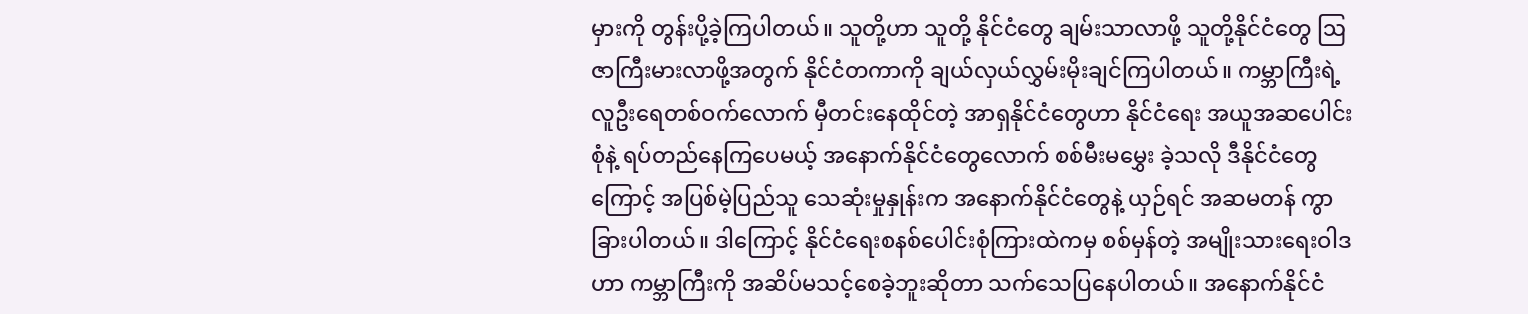မှားကို တွန်းပို့ခဲ့ကြပါတယ်။ သူတို့ဟာ သူတို့ နိုင်ငံတွေ ချမ်းသာလာဖို့ သူတို့နိုင်ငံတွေ ဩဇာကြီးမားလာဖို့အတွက် နိုင်ငံတကာကို ချယ်လှယ်လွှမ်းမိုးချင်ကြပါတယ်။ ကမ္ဘာကြီးရဲ့ လူဦးရေတစ်ဝက်လောက် မှီတင်းနေထိုင်တဲ့ အာရှနိုင်ငံတွေဟာ နိုင်ငံရေး အယူအဆပေါင်းစုံနဲ့ ရပ်တည်နေကြပေမယ့် အနောက်နိုင်ငံတွေလောက် စစ်မီးမမွှေး ခဲ့သလို ဒီနိုင်ငံတွေကြောင့် အပြစ်မဲ့ပြည်သူ သေဆုံးမှုနှုန်းက အနောက်နိုင်ငံတွေနဲ့ ယှဉ်ရင် အဆမတန် ကွာခြားပါတယ်။ ဒါကြောင့် နိုင်ငံရေးစနစ်ပေါင်းစုံကြားထဲကမှ စစ်မှန်တဲ့ အမျိုးသားရေးဝါဒဟာ ကမ္ဘာကြီးကို အဆိပ်မသင့်စေခဲ့ဘူးဆိုတာ သက်သေပြနေပါတယ်။ အနောက်နိုင်ငံ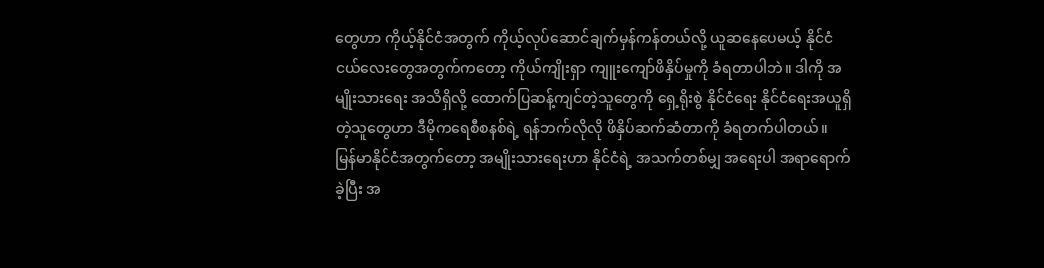တွေဟာ ကိုယ့်နိုင်ငံအတွက် ကိုယ့်လုပ်ဆောင်ချက်မှန်ကန်တယ်လို့ ယူဆနေပေမယ့် နိုင်ငံငယ်လေးတွေအတွက်ကတော့ ကိုယ်ကျိုးရှာ ကျူးကျော်ဖိနှိပ်မှုကို ခံရတာပါဘဲ။ ဒါကို အမျိုးသားရေး အသိရှိလို့ ထောက်ပြဆန့်ကျင်တဲ့သူတွေကို ရှေ့ရိုးစွဲ နိုင်ငံရေး နိုင်ငံရေးအယူရှိတဲ့သူတွေဟာ ဒီမိုကရေစီစနစ်ရဲ့ ရန်ဘက်လိုလို ဖိနှိပ်ဆက်ဆံတာကို ခံရတက်ပါတယ်။
မြန်မာနိုင်ငံအတွက်တော့ အမျိုးသားရေးဟာ နိုင်ငံရဲ့ အသက်တစ်မျှ အရေးပါ အရာရောက်ခဲ့ပြီး အ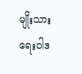မျိုးသားရေးဝါဒ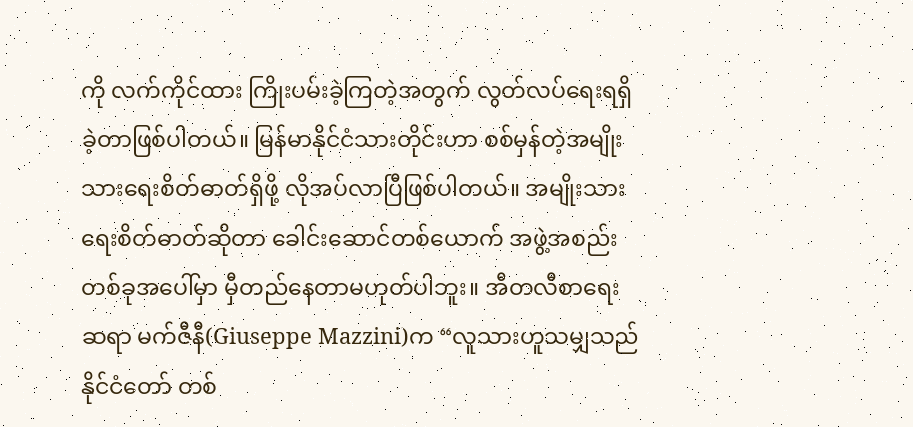ကို လက်ကိုင်ထား ကြိုးပမ်းခဲ့ကြတဲ့အတွက် လွတ်လပ်ရေးရရှိခဲ့တာဖြစ်ပါတယ်။ မြန်မာနိုင်ငံသားတိုင်းဟာ စစ်မှန်တဲ့အမျိုးသားရေးစိတ်ဓာတ်ရှိဖို့ လိုအပ်လာပြီဖြစ်ပါတယ်။ အမျိုးသားရေးစိတ်ဓာတ်ဆိုတာ ခေါင်းဆောင်တစ်ယောက် အဖွဲ့အစည်းတစ်ခုအပေါ်မှာ မှီတည်နေတာမဟုတ်ပါဘူး။ အီတလီစာရေးဆရာ မက်ဇီနီ(Giuseppe Mazzini)က “လူသားဟူသမျှသည် နိုင်ငံတော် တစ်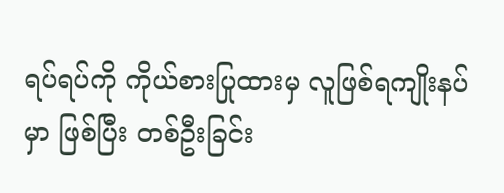ရပ်ရပ်ကို ကိုယ်စားပြုထားမှ လူဖြစ်ရကျိုးနပ်မှာ ဖြစ်ပြီး တစ်ဦးခြင်း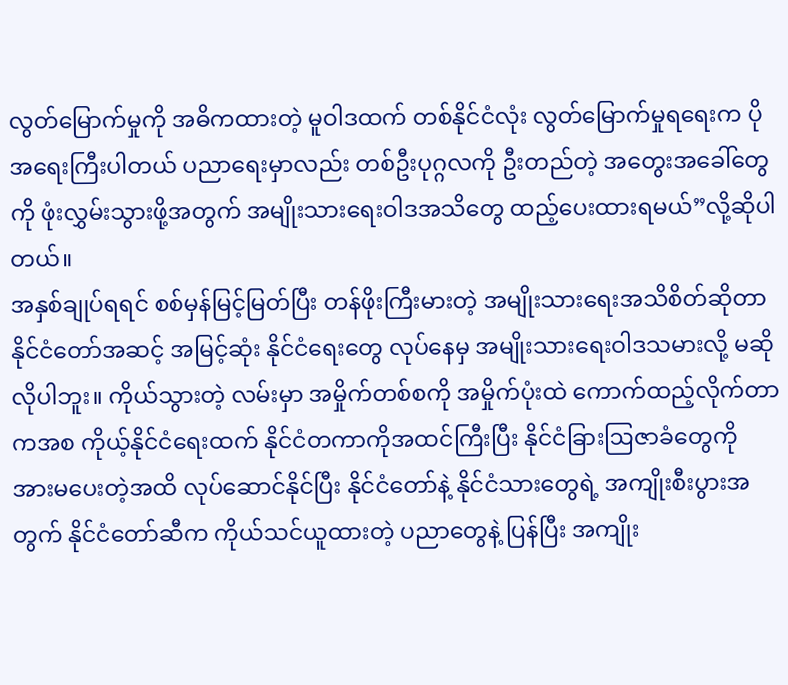လွတ်မြောက်မှုကို အဓိကထားတဲ့ မူဝါဒထက် တစ်နိုင်ငံလုံး လွတ်မြောက်မှုရရေးက ပိုအရေးကြီးပါတယ် ပညာရေးမှာလည်း တစ်ဦးပုဂ္ဂလကို ဦးတည်တဲ့ အတွေးအခေါ်တွေကို ဖုံးလွှမ်းသွားဖို့အတွက် အမျိုးသားရေးဝါဒအသိတွေ ထည့်ပေးထားရမယ်”လို့ဆိုပါတယ်။
အနှစ်ချုပ်ရရင် စစ်မှန်မြင့်မြတ်ပြီး တန်ဖိုးကြီးမားတဲ့ အမျိုးသားရေးအသိစိတ်ဆိုတာ နိုင်ငံတော်အဆင့် အမြင့်ဆုံး နိုင်ငံရေးတွေ လုပ်နေမှ အမျိုးသားရေးဝါဒသမားလို့ မဆိုလိုပါဘူး။ ကိုယ်သွားတဲ့ လမ်းမှာ အမှိုက်တစ်စကို အမှိုက်ပုံးထဲ ကောက်ထည့်လိုက်တာကအစ ကိုယ့်နိုင်ငံရေးထက် နိုင်ငံတကာကိုအထင်ကြီးပြီး နိုင်ငံခြားဩဇာခံတွေကို အားမပေးတဲ့အထိ လုပ်ဆောင်နိုင်ပြီး နိုင်ငံတော်နဲ့ နိုင်ငံသားတွေရဲ့ အကျိုးစီးပွားအတွက် နိုင်ငံတော်ဆီက ကိုယ်သင်ယူထားတဲ့ ပညာတွေနဲ့ ပြန်ပြီး အကျိုး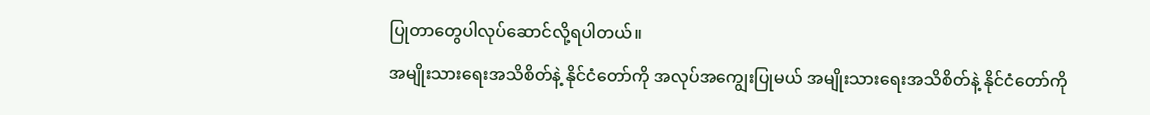ပြုတာတွေပါလုပ်ဆောင်လို့ရပါတယ်။
အမျိုးသားရေးအသိစိတ်နဲ့ နိုင်ငံတော်ကို အလုပ်အကျွေးပြုမယ် အမျိုးသားရေးအသိစိတ်နဲ့ နိုင်ငံတော်ကို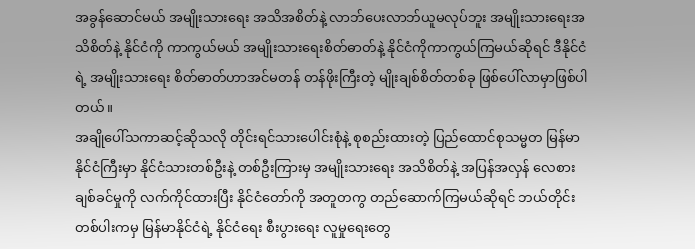အခွန်ဆောင်မယ် အမျိုးသားရေး အသိအစိတ်နဲ့ လာဘ်ပေးလာဘ်ယူမလုပ်ဘူး အမျိုးသားရေးအသိစိတ်နဲ့ နိုင်ငံကို ကာကွယ်မယ် အမျိုးသားရေးစိတ်ဓာတ်နဲ့ နိုင်ငံကိုကာကွယ်ကြမယ်ဆိုရင် ဒီနိုင်ငံရဲ့ အမျိုးသားရေး စိတ်ဓာတ်ဟာအင်မတန် တန်ဖိုးကြီးတဲ့ မျိုးချစ်စိတ်တစ်ခု ဖြစ်ပေါ်လာမှာဖြစ်ပါတယ်။
အချိုပေါ်သကာဆင့်ဆိုသလို တိုင်းရင်သားပေါင်းစုံနဲ့ စုစည်းထားတဲ့ ပြည်ထောင်စုသမ္မတ မြန်မာနိုင်ငံကြီးမှာ နိုင်ငံသားတစ်ဦးနဲ့ တစ်ဦးကြားမှ အမျိုးသားရေး အသိစိတ်နဲ့ အပြန်အလှန် လေစားချစ်ခင်မှုကို လက်ကိုင်ထားပြီး နိုင်ငံတော်ကို အတူတကွ တည်ဆောက်ကြမယ်ဆိုရင် ဘယ်တိုင်းတစ်ပါးကမှ မြန်မာနိုင်ငံရဲ့ နိုင်ငံရေး စီးပွားရေး လူမှုရေးတွေ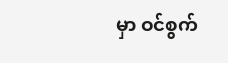မှာ ဝင်စွက်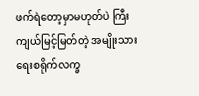ဖက်ရဲတော့မှာမဟုတ်ပဲ ကြီးကျယ်မြင့်မြတ်တဲ့ အမျိုးသားရေးစရိုက်လက္ခ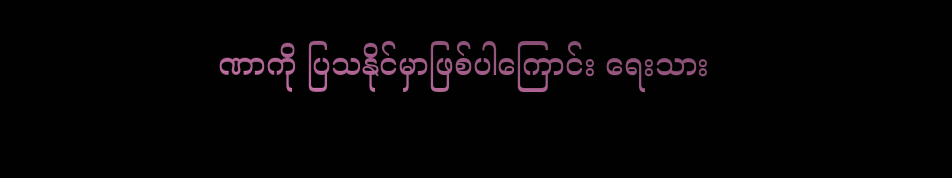ဏာကို ပြသနိုင်မှာဖြစ်ပါကြောင်း ရေးသား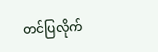တင်ပြလိုက်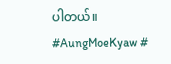ပါတယ်။
#AungMoeKyaw #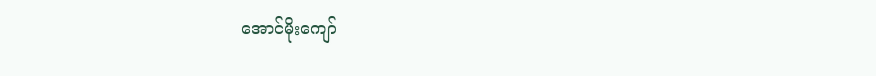အောင်မိုးကျော်